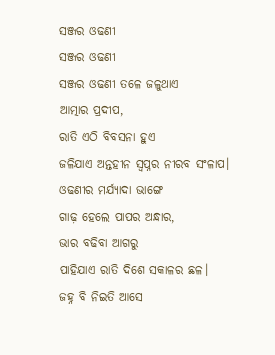ସଞ୍ଜର ଓଢଣୀ
ସଞ୍ଜର ଓଢଣୀ
ସଞ୍ଜର ଓଢଣୀ ତଳେ ଜଳୁଥାଏ
ଆତ୍ମାର ପ୍ରଦୀପ,
ରାତି ଏଠି ବିବସନା ହୁଏ
ଜଳିଯାଏ ଅନ୍ତହୀନ ସ୍ୱପ୍ନର ନୀରବ ସଂଳାପ।
ଓଢଣୀର ମର୍ଯ୍ୟାଦା ଭାଙ୍ଗେ
ଗାଢ଼ ହେଲେ ପାପର ଅନ୍ଧାର,
ଭାର ବଢିବା ଆଗରୁ
ପାହିଯାଏ ରାତି ଦିଶେ ସକାଳର ଛଳ।
ଜହ୍ନ ବି ନିଇତି ଆସେ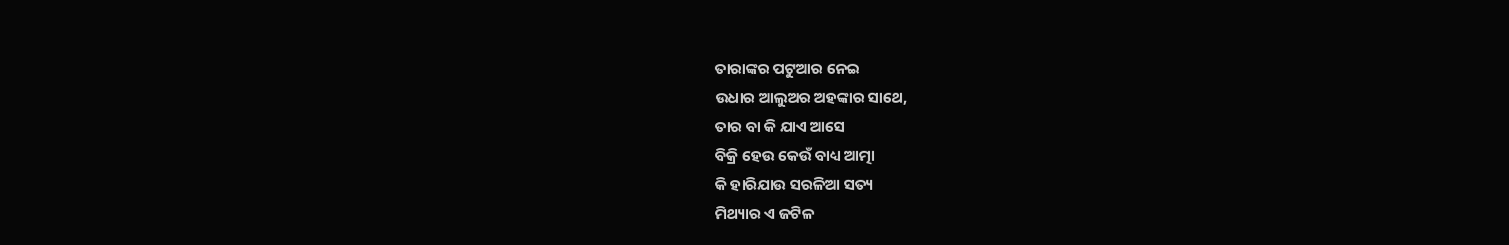ତାରାଙ୍କର ପଟୁଆର ନେଇ
ଉଧାର ଆଲୁଅର ଅହଙ୍କାର ସାଥେ,
ତାର ବା କି ଯାଏ ଆସେ
ବିକ୍ରି ହେଉ କେଉଁ ବାଧ୍ୟ ଆତ୍ମା
କି ହାରିଯାଉ ସରଳିଆ ସତ୍ୟ
ମିଥ୍ୟାର ଏ ଜଟିଳ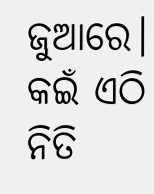ଜୁଆରେ।
କଇଁ ଏଠି ନିତି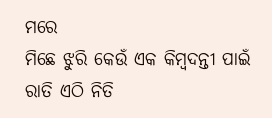ମରେ
ମିଛେ ଝୁରି କେଉଁ ଏକ କିମ୍ବଦନ୍ତୀ ପାଇଁ
ରାତି ଏଠି ନିତି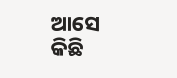ଆସେ
କିଛି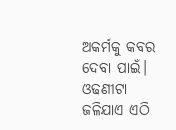ଅକର୍ମକୁ କବର ଦେବା ପାଇଁ।
ଓଢଣୀଟା ଜଳିଯାଏ ଏଠି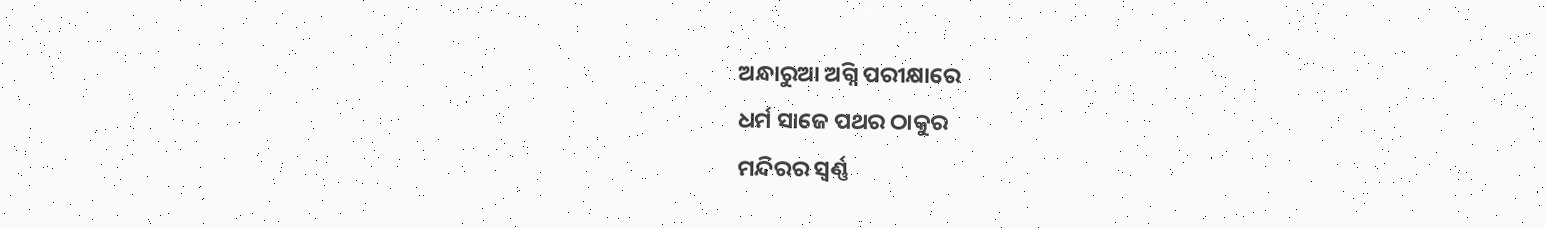ଅନ୍ଧାରୁଆ ଅଗ୍ନି ପରୀକ୍ଷାରେ
ଧର୍ମ ସାଜେ ପଥର ଠାକୁର
ମନ୍ଦିରର ସ୍ଵର୍ଣ୍ଣ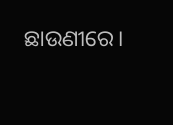ଛାଉଣୀରେ।